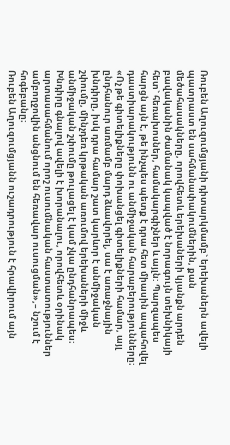Ռուբեն Աղուզումցյանի դիտարկմամբ` երեխաներն ավելի պատրաստ են սահմանափակումներին, քան մեծահասակները, որովհետև երեխաների կյանքն արդեն բավականին ժամանակ կապված է նորագույն տեխնիկայի հետ` հեռախոսներ, համակարգիչներ և այլն: Պարզապես հարցն այն է, թե ինչպես պետք է դրա հետ միասին ապահովել դաստիարակությունն ու անմիջական հարաբերությունները։
«Ոչ թե գիտելիքները փոխանցել գիտելիքների համար, այլ ընդհանուր առմամբ մարդ ձևավորել, սա է առաջնային խնդիրը, իսկ դրա համար շատ կարևոր է անմիջական շփումը, մինչդեռ կրթական առումով երեխաների միջև անմիջական շփումը թուլացել է կամ չկա ընդհանրապես։ Խնդիրը գնալով ավելի է խորանալու, որովհետև օրինակ արտասահմանում որոշ ուսումնական հաստատություններ ամբողջովին անցնում են հեռավար ուսուցման»,– նշում է հոգեբանը։
Ռուբեն Աղուզումցյանն ուշադրություն է հրավիրում այն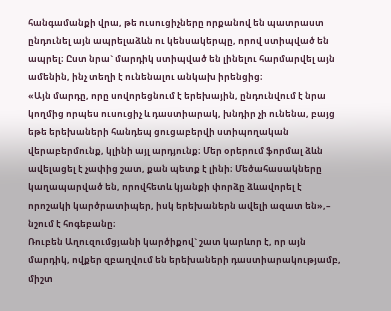հանգամանքի վրա, թե ուսուցիչները որքանով են պատրաստ ընդունել այն ապրելաձևն ու կենսակերպը, որով ստիպված են ապրել։ Ըստ նրա` մարդիկ ստիպված են լինելու հարմարվել այն ամենին, ինչ տեղի է ունենալու անկախ իրենցից։
«Այն մարդը, որը սովորեցնում է երեխային, ընդունվում է նրա կողմից որպես ուսուցիչ և դաստիարակ, խնդիր չի ունենա, բայց եթե երեխաների հանդեպ ցուցաբերվի ստիպողական վերաբերմունք, կլինի այլ արդյունք։ Մեր օրերում ֆորմալ ձևն ավելացել է չափից շատ, քան պետք է լինի։ Մեծահասակները կաղապարված են, որովհետև կյանքի փորձը ձևավորել է որոշակի կարծրատիպեր, իսկ երեխաներն ավելի ազատ են»,– նշում է հոգեբանը։
Ռուբեն Աղուզումցյանի կարծիքով` շատ կարևոր է, որ այն մարդիկ, ովքեր զբաղվում են երեխաների դաստիարակությամբ, միշտ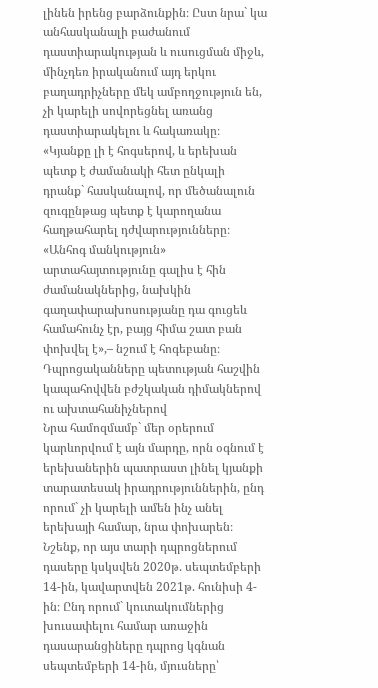լինեն իրենց բարձունքին։ Ըստ նրա` կա անհասկանալի բաժանում դաստիարակության և ուսուցման միջև, մինչդեռ իրականում այդ երկու բաղադրիչները մեկ ամբողջություն են, չի կարելի սովորեցնել առանց դաստիարակելու և հակառակը։
«Կյանքը լի է հոգսերով, և երեխան պետք է ժամանակի հետ ընկալի դրանք` հասկանալով, որ մեծանալուն զուգընթաց պետք է կարողանա հաղթահարել դժվարությունները։ «Անհոգ մանկություն» արտահայտությունը գալիս է հին ժամանակներից, նախկին գաղափարախոսությանը դա գուցեև համահունչ էր, բայց հիմա շատ բան փոխվել է»,– նշում է հոգեբանը։
Դպրոցականները պետության հաշվին կապահովվեն բժշկական դիմակներով ու ախտահանիչներով
Նրա համոզմամբ` մեր օրերում կարևորվում է այն մարդը, որն օգնում է երեխաներին պատրաստ լինել կյանքի տարատեսակ իրադրություններին, ընդ որում` չի կարելի ամեն ինչ անել երեխայի համար, նրա փոխարեն։
Նշենք, որ այս տարի դպրոցներում դասերը կսկսվեն 2020թ. սեպտեմբերի 14-ին, կավարտվեն 2021թ. հունիսի 4-ին։ Ընդ որում` կուտակումներից խուսափելու համար առաջին դասարանցիները դպրոց կգնան սեպտեմբերի 14-ին, մյուսները՝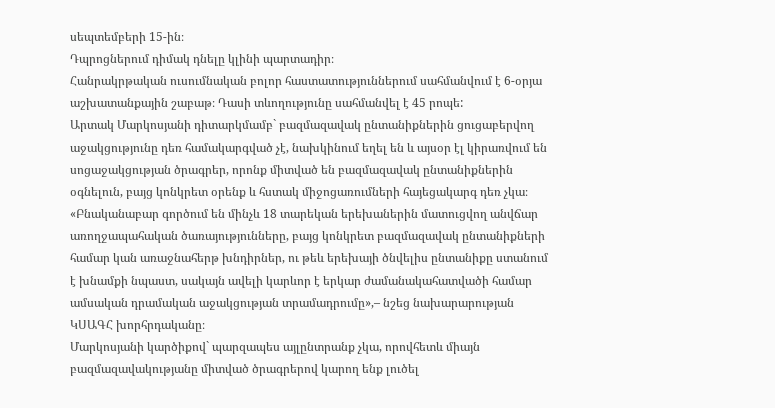սեպտեմբերի 15-ին։
Դպրոցներում դիմակ դնելը կլինի պարտադիր։
Հանրակրթական ուսումնական բոլոր հաստատություններում սահմանվում է 6-օրյա աշխատանքային շաբաթ։ Դասի տևողությունը սահմանվել է 45 րոպե:
Արտակ Մարկոսյանի դիտարկմամբ` բազմազավակ ընտանիքներին ցուցաբերվող աջակցությունը դեռ համակարգված չէ, նախկինում եղել են և այսօր էլ կիրառվում են սոցաջակցության ծրագրեր, որոնք միտված են բազմազավակ ընտանիքներին օգնելուն, բայց կոնկրետ օրենք և հստակ միջոցառումների հայեցակարգ դեռ չկա։
«Բնականաբար գործում են մինչև 18 տարեկան երեխաներին մատուցվող անվճար առողջապահական ծառայությունները, բայց կոնկրետ բազմազավակ ընտանիքների համար կան առաջնահերթ խնդիրներ, ու թեև երեխայի ծնվելիս ընտանիքը ստանում է խնամքի նպաստ, սակայն ավելի կարևոր է երկար ժամանակահատվածի համար ամսական դրամական աջակցության տրամադրումը»,– նշեց նախարարության ԿՍԱԳՀ խորհրդականը։
Մարկոսյանի կարծիքով` պարզապես այլընտրանք չկա, որովհետև միայն բազմազավակությանը միտված ծրագրերով կարող ենք լուծել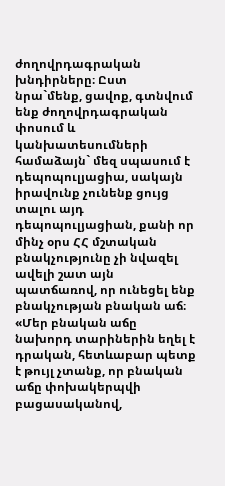ժողովրդագրական խնդիրները։ Ըստ նրա`մենք, ցավոք, գտնվում ենք ժողովրդագրական փոսում և կանխատեսումների համաձայն` մեզ սպասում է դեպոպուլյացիա, սակայն իրավունք չունենք ցույց տալու այդ դեպոպուլյացիան, քանի որ մինչ օրս ՀՀ մշտական բնակչությունը չի նվազել ավելի շատ այն պատճառով, որ ունեցել ենք բնակչության բնական աճ։
«Մեր բնական աճը նախորդ տարիներին եղել է դրական, հետևաբար պետք է թույլ չտանք, որ բնական աճը փոխակերպվի բացասականով,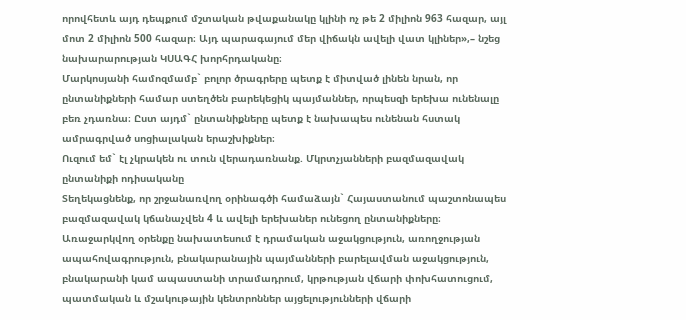որովհետև այդ դեպքում մշտական թվաքանակը կլինի ոչ թե 2 միլիոն 963 հազար, այլ մոտ 2 միլիոն 500 հազար։ Այդ պարագայում մեր վիճակն ավելի վատ կլիներ»,– նշեց նախարարության ԿՍԱԳՀ խորհրդականը։
Մարկոսյանի համոզմամբ` բոլոր ծրագրերը պետք է միտված լինեն նրան, որ ընտանիքների համար ստեղծեն բարեկեցիկ պայմաններ, որպեսզի երեխա ունենալը բեռ չդառնա։ Ըստ այդմ` ընտանիքները պետք է նախապես ունենան հստակ ամրագրված սոցիալական երաշխիքներ։
Ուզում եմ` էլ չկրակեն ու տուն վերադառնանք. Մկրտչյանների բազմազավակ ընտանիքի ոդիսականը
Տեղեկացնենք, որ շրջանառվող օրինագծի համաձայն` Հայաստանում պաշտոնապես բազմազավակ կճանաչվեն 4 և ավելի երեխաներ ունեցող ընտանիքները։
Առաջարկվող օրենքը նախատեսում է դրամական աջակցություն, առողջության ապահովագրություն, բնակարանային պայմանների բարելավման աջակցություն, բնակարանի կամ ապաստանի տրամադրում, կրթության վճարի փոխհատուցում, պատմական և մշակութային կենտրոններ այցելությունների վճարի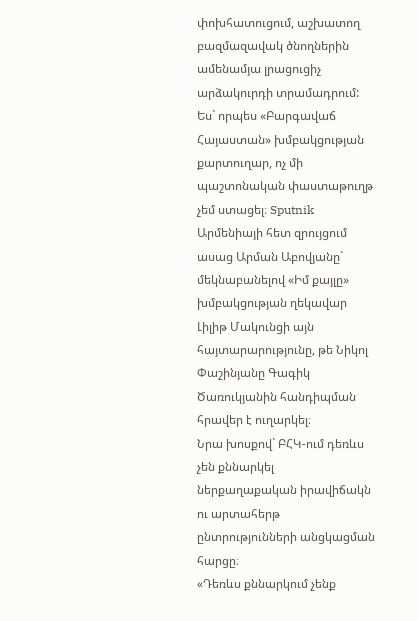փոխհատուցում, աշխատող բազմազավակ ծնողներին ամենամյա լրացուցիչ արձակուրդի տրամադրում:
Ես` որպես «Բարգավաճ Հայաստան» խմբակցության քարտուղար, ոչ մի պաշտոնական փաստաթուղթ չեմ ստացել։ Sputnik Արմենիայի հետ զրույցում ասաց Արման Աբովյանը` մեկնաբանելով «Իմ քայլը» խմբակցության ղեկավար Լիլիթ Մակունցի այն հայտարարությունը, թե Նիկոլ Փաշինյանը Գագիկ Ծառուկյանին հանդիպման հրավեր է ուղարկել։
Նրա խոսքով` ԲՀԿ-ում դեռևս չեն քննարկել ներքաղաքական իրավիճակն ու արտահերթ ընտրությունների անցկացման հարցը։
«Դեռևս քննարկում չենք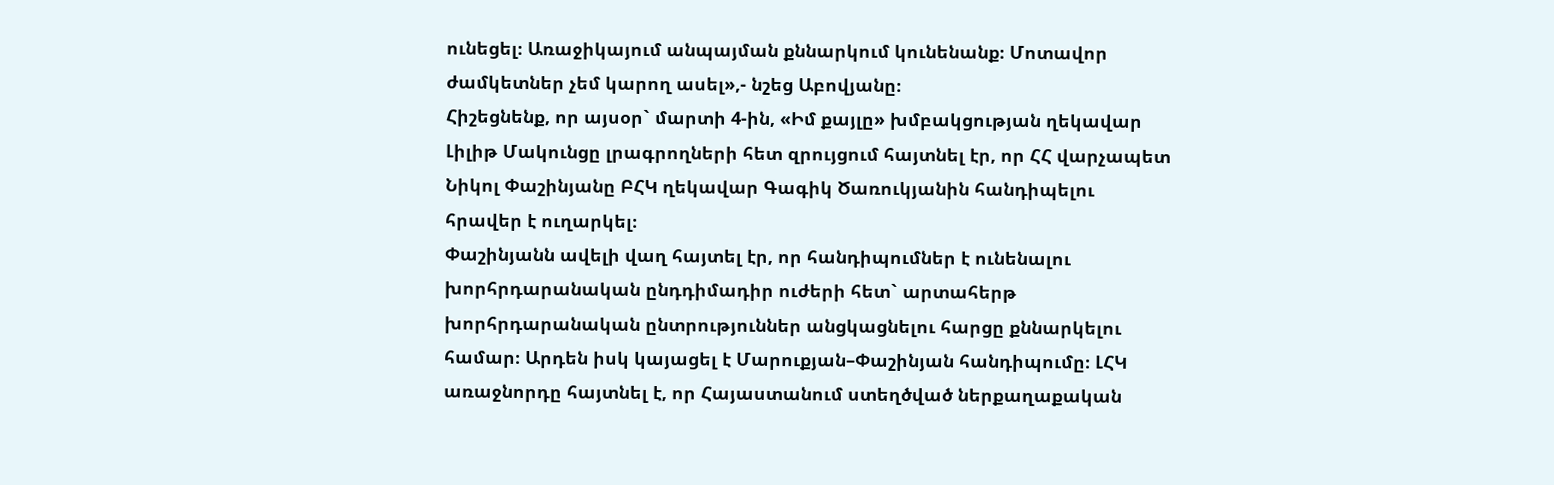ունեցել։ Առաջիկայում անպայման քննարկում կունենանք։ Մոտավոր ժամկետներ չեմ կարող ասել»,- նշեց Աբովյանը։
Հիշեցնենք, որ այսօր` մարտի 4-ին, «Իմ քայլը» խմբակցության ղեկավար Լիլիթ Մակունցը լրագրողների հետ զրույցում հայտնել էր, որ ՀՀ վարչապետ Նիկոլ Փաշինյանը ԲՀԿ ղեկավար Գագիկ Ծառուկյանին հանդիպելու հրավեր է ուղարկել։
Փաշինյանն ավելի վաղ հայտել էր, որ հանդիպումներ է ունենալու խորհրդարանական ընդդիմադիր ուժերի հետ` արտահերթ խորհրդարանական ընտրություններ անցկացնելու հարցը քննարկելու համար։ Արդեն իսկ կայացել է Մարուքյան–Փաշինյան հանդիպումը։ ԼՀԿ առաջնորդը հայտնել է, որ Հայաստանում ստեղծված ներքաղաքական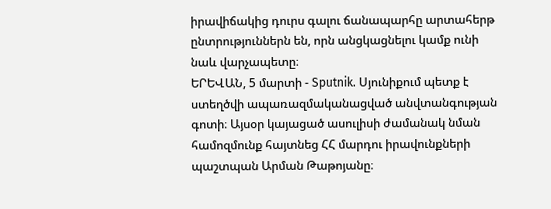իրավիճակից դուրս գալու ճանապարհը արտահերթ ընտրություններն են, որն անցկացնելու կամք ունի նաև վարչապետը։
ԵՐԵՎԱՆ, 5 մարտի - Sputnik. Սյունիքում պետք է ստեղծվի ապառազմականացված անվտանգության գոտի։ Այսօր կայացած ասուլիսի ժամանակ նման համոզմունք հայտնեց ՀՀ մարդու իրավունքների պաշտպան Արման Թաթոյանը։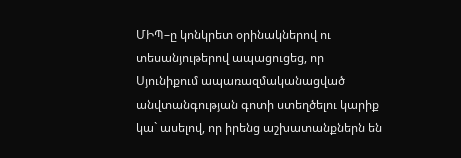ՄԻՊ–ը կոնկրետ օրինակներով ու տեսանյութերով ապացուցեց, որ Սյունիքում ապառազմականացված անվտանգության գոտի ստեղծելու կարիք կա` ասելով, որ իրենց աշխատանքներն են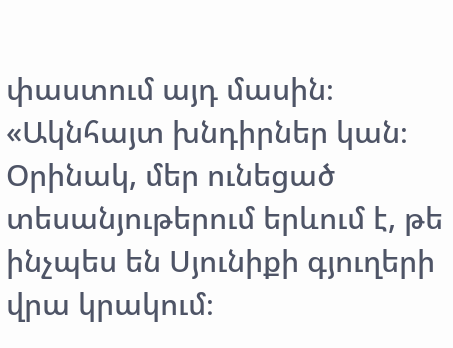փաստում այդ մասին։
«Ակնհայտ խնդիրներ կան։ Օրինակ, մեր ունեցած տեսանյութերում երևում է, թե ինչպես են Սյունիքի գյուղերի վրա կրակում։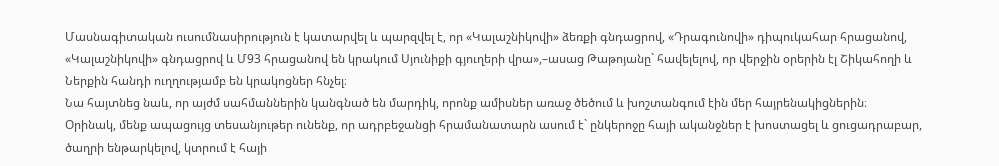Մասնագիտական ուսումնասիրություն է կատարվել և պարզվել է, որ «Կալաշնիկովի» ձեռքի գնդացրով, «Դրագունովի» դիպուկահար հրացանով, «Կալաշնիկովի» գնդացրով և Մ93 հրացանով են կրակում Սյունիքի գյուղերի վրա»,–ասաց Թաթոյանը` հավելելով, որ վերջին օրերին էլ Շիկահողի և Ներքին հանդի ուղղությամբ են կրակոցներ հնչել։
Նա հայտնեց նաև, որ այժմ սահմաններին կանգնած են մարդիկ, որոնք ամիսներ առաջ ծեծում և խոշտանգում էին մեր հայրենակիցներին։
Օրինակ, մենք ապացույց տեսանյութեր ունենք, որ ադրբեջանցի հրամանատարն ասում է` ընկերոջը հայի ականջներ է խոստացել և ցուցադրաբար, ծաղրի ենթարկելով, կտրում է հայի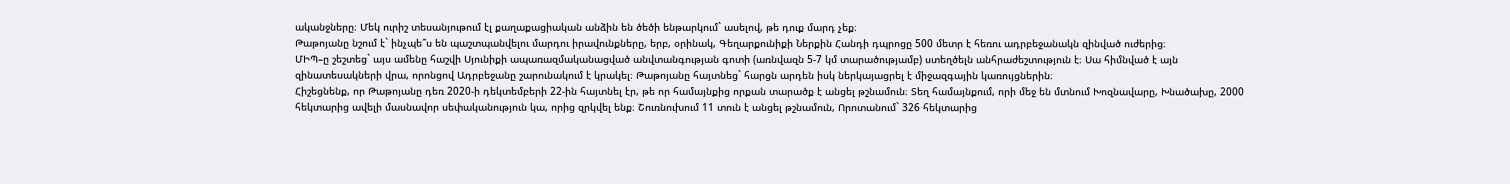ականջները։ Մեկ ուրիշ տեսանյութում էլ քաղաքացիական անձին են ծեծի ենթարկում` ասելով, թե դուք մարդ չեք։
Թաթոյանը նշում է` ինչպե՞ս են պաշտպանվելու մարդու իրավունքները, երբ, օրինակ, Գեղարքունիքի Ներքին Հանդի դպրոցը 500 մետր է հեռու ադրբեջանակն զինված ուժերից։
ՄԻՊ–ը շեշտեց` այս ամենը հաշվի Սյունիքի ապառազմականացված անվտանգության գոտի (առնվազն 5-7 կմ տարածությամբ) ստեղծելն անհրաժեշտություն է։ Սա հիմնված է այն զինատեսակների վրա, որոնցով Ադրբեջանը շարունակում է կրակել։ Թաթոյանը հայտնեց` հարցն արդեն իսկ ներկայացրել է միջազգային կառույցներին։
Հիշեցնենք, որ Թաթոյանը դեռ 2020-ի դեկտեմբերի 22-ին հայտնել էր, թե որ համայնքից որքան տարածք է անցել թշնամուն։ Տեղ համայնքում, որի մեջ են մտնում Խոզնավարը, Խնածախը, 2000 հեկտարից ավելի մասնավոր սեփականություն կա, որից զրկվել ենք։ Շուռնուխում 11 տուն է անցել թշնամուն, Որոտանում` 326 հեկտարից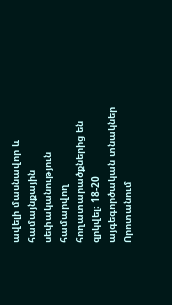ավելի մասնավոր և համայնքային սեփականություն համարվող հողատարածքներից են զրկվել։ 18-20 այգեգործական տնակներ Որոտանում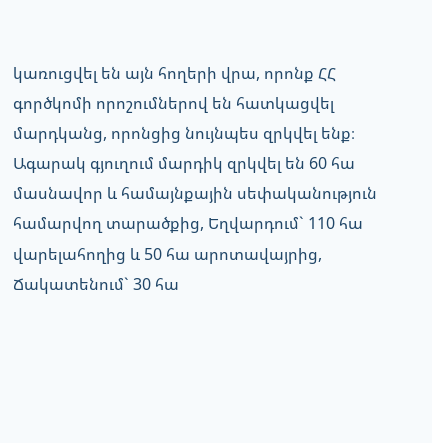կառուցվել են այն հողերի վրա, որոնք ՀՀ գործկոմի որոշումներով են հատկացվել մարդկանց, որոնցից նույնպես զրկվել ենք։
Ագարակ գյուղում մարդիկ զրկվել են 60 հա մասնավոր և համայնքային սեփականություն համարվող տարածքից, Եղվարդում` 110 հա վարելահողից և 50 հա արոտավայրից, Ճակատենում` 30 հա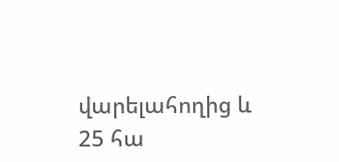վարելահողից և 25 հա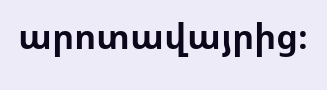արոտավայրից։